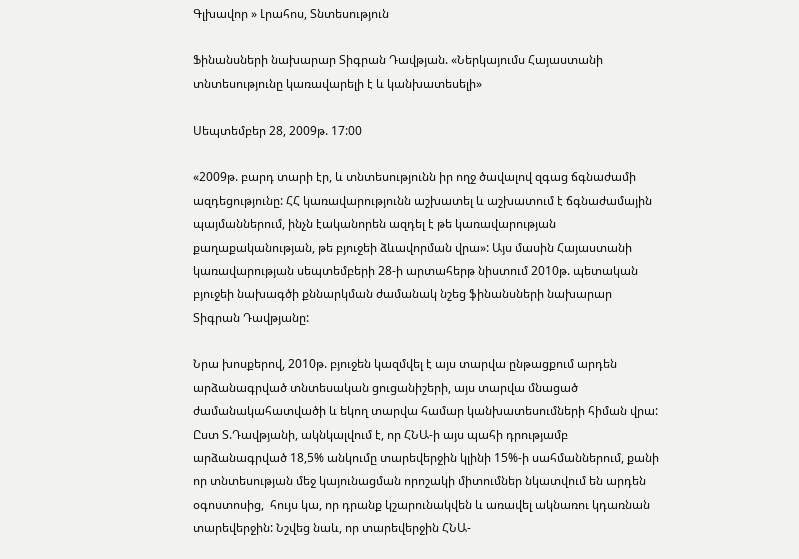Գլխավոր » Լրահոս, Տնտեսություն

Ֆինանսների նախարար Տիգրան Դավթյան. «Ներկայումս Հայաստանի տնտեսությունը կառավարելի է և կանխատեսելի»

Սեպտեմբեր 28, 2009թ. 17:00

«2009թ. բարդ տարի էր, և տնտեսությունն իր ողջ ծավալով զգաց ճգնաժամի ազդեցությունը: ՀՀ կառավարությունն աշխատել և աշխատում է ճգնաժամային պայմաններում, ինչն էականորեն ազդել է թե կառավարության քաղաքականության, թե բյուջեի ձևավորման վրա»: Այս մասին Հայաստանի կառավարության սեպտեմբերի 28-ի արտահերթ նիստում 2010թ. պետական բյուջեի նախագծի քննարկման ժամանակ նշեց ֆինանսների նախարար Տիգրան Դավթյանը:

Նրա խոսքերով, 2010թ. բյուջեն կազմվել է այս տարվա ընթացքում արդեն արձանագրված տնտեսական ցուցանիշերի, այս տարվա մնացած ժամանակահատվածի և եկող տարվա համար կանխատեսումների հիման վրա: Ըստ Տ.Դավթյանի, ակնկալվում է, որ ՀՆԱ-ի այս պահի դրությամբ արձանագրված 18,5% անկումը տարեվերջին կլինի 15%-ի սահմաններում, քանի որ տնտեսության մեջ կայունացման որոշակի միտումներ նկատվում են արդեն օգոստոսից,  հույս կա, որ դրանք կշարունակվեն և առավել ակնառու կդառնան տարեվերջին: Նշվեց նաև, որ տարեվերջին ՀՆԱ-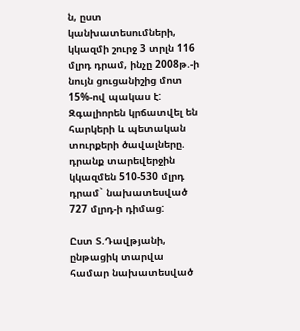ն, ըստ կանխատեսումների, կկազմի շուրջ 3 տրլն 116 մլրդ դրամ, ինչը 2008թ.-ի նույն ցուցանիշից մոտ 15%-ով պակաս է: Զգալիորեն կրճատվել են հարկերի և պետական տուրքերի ծավալները.  դրանք տարեվերջին կկազմեն 510-530 մլրդ դրամ` նախատեսված 727 մլրդ-ի դիմաց:

Ըստ Տ.Դավթյանի, ընթացիկ տարվա համար նախատեսված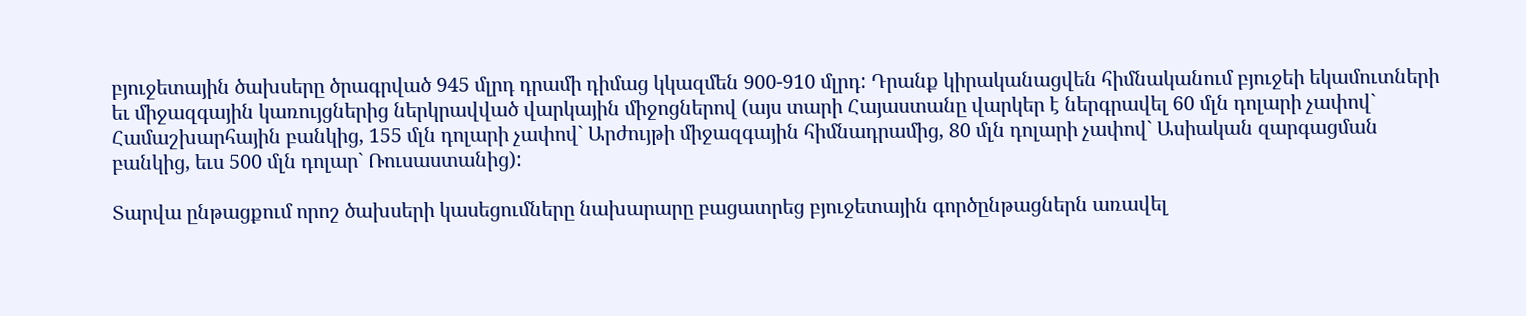բյուջետային ծախսերը ծրագրված 945 մլրդ դրամի դիմաց կկազմեն 900-910 մլրդ: Դրանք կիրականացվեն հիմնականում բյուջեի եկամուտների եւ միջազգային կառույցներից ներկրավված վարկային միջոցներով (այս տարի Հայաստանը վարկեր է ներգրավել 60 մլն դոլարի չափով` Համաշխարհային բանկից, 155 մլն դոլարի չափով` Արժույթի միջազգային հիմնադրամից, 80 մլն դոլարի չափով` Ասիական զարգացման բանկից, եւս 500 մլն դոլար` Ռուսաստանից):

Տարվա ընթացքում որոշ ծախսերի կասեցումները նախարարը բացատրեց բյուջետային գործընթացներն առավել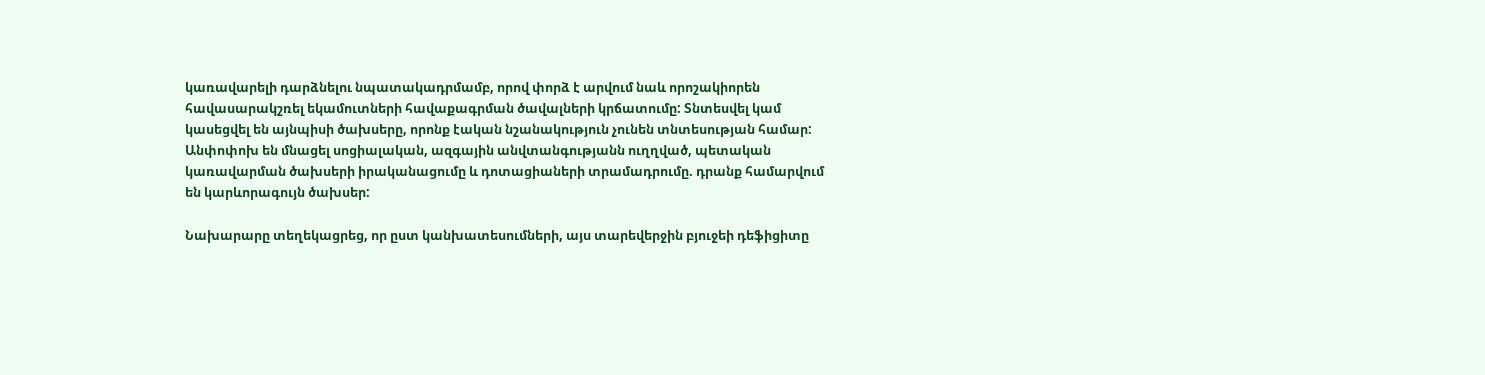կառավարելի դարձնելու նպատակադրմամբ, որով փորձ է արվում նաև որոշակիորեն հավասարակշռել եկամուտների հավաքագրման ծավալների կրճատումը: Տնտեսվել կամ կասեցվել են այնպիսի ծախսերը, որոնք էական նշանակություն չունեն տնտեսության համար: Անփոփոխ են մնացել սոցիալական, ազգային անվտանգությանն ուղղված, պետական կառավարման ծախսերի իրականացումը և դոտացիաների տրամադրումը. դրանք համարվում են կարևորագույն ծախսեր:

Նախարարը տեղեկացրեց, որ ըստ կանխատեսումների, այս տարեվերջին բյուջեի դեֆիցիտը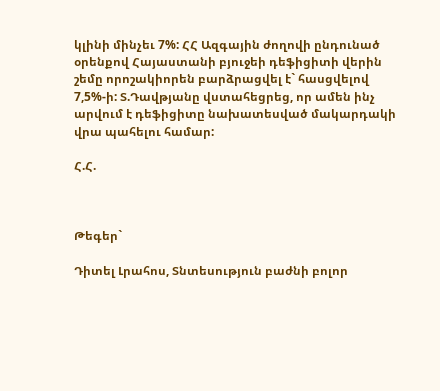կլինի մինչեւ 7%: ՀՀ Ազգային ժողովի ընդունած օրենքով Հայաստանի բյուջեի դեֆիցիտի վերին շեմը որոշակիորեն բարձրացվել է` հասցվելով 7,5%-ի: Տ.Դավթյանը վստահեցրեց, որ ամեն ինչ արվում է դեֆիցիտը նախատեսված մակարդակի վրա պահելու համար:

Հ.Հ.



Թեգեր`

Դիտել Լրահոս, Տնտեսություն բաժնի բոլոր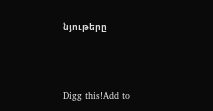նյութերը



Digg this!Add to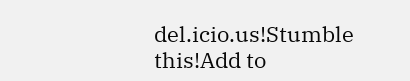del.icio.us!Stumble this!Add to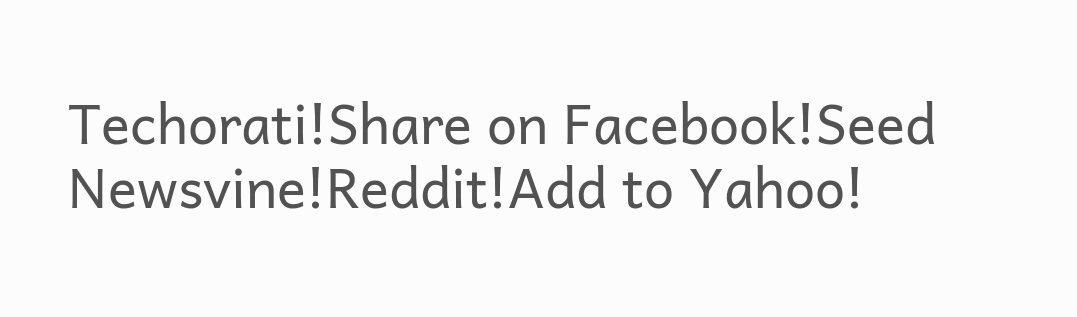Techorati!Share on Facebook!Seed Newsvine!Reddit!Add to Yahoo!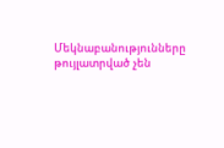Մեկնաբանությունները թույլատրված չեն